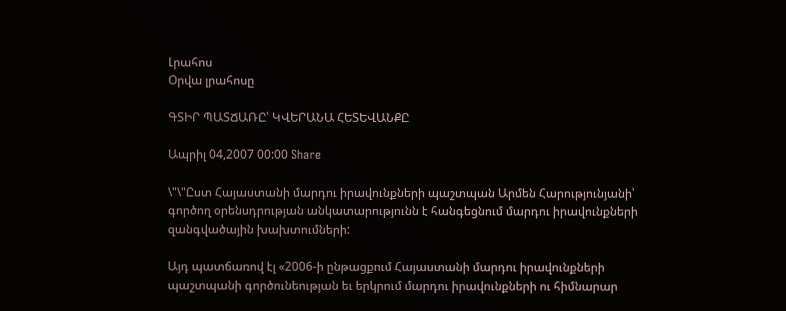Լրահոս
Օրվա լրահոսը

ԳՏԻՐ ՊԱՏՃԱՌԸ՝ ԿՎԵՐԱՆԱ ՀԵՏԵՎԱՆՔԸ

Ապրիլ 04,2007 00:00 Share

\"\"Ըստ Հայաստանի մարդու իրավունքների պաշտպան Արմեն Հարությունյանի՝ գործող օրենսդրության անկատարությունն է հանգեցնում մարդու իրավունքների զանգվածային խախտումների:

Այդ պատճառով էլ «2006-ի ընթացքում Հայաստանի մարդու իրավունքների պաշտպանի գործունեության եւ երկրում մարդու իրավունքների ու հիմնարար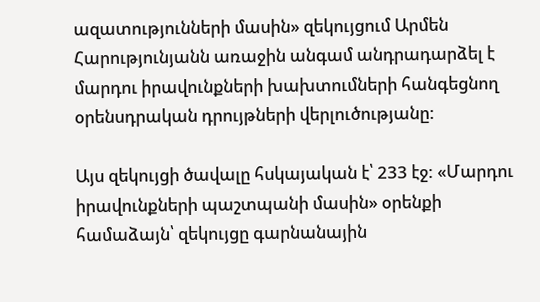ազատությունների մասին» զեկույցում Արմեն Հարությունյանն առաջին անգամ անդրադարձել է մարդու իրավունքների խախտումների հանգեցնող օրենսդրական դրույթների վերլուծությանը:

Այս զեկույցի ծավալը հսկայական է՝ 233 էջ: «Մարդու իրավունքների պաշտպանի մասին» օրենքի համաձայն՝ զեկույցը գարնանային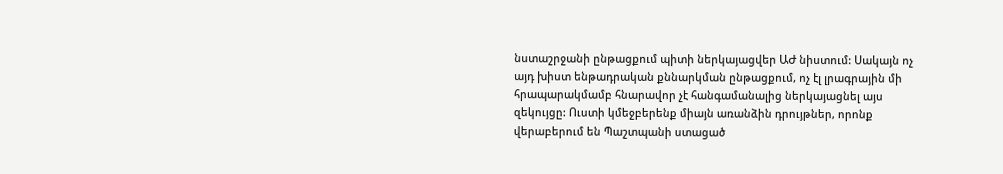նստաշրջանի ընթացքում պիտի ներկայացվեր ԱԺ նիստում: Սակայն ոչ այդ խիստ ենթադրական քննարկման ընթացքում, ոչ էլ լրագրային մի հրապարակմամբ հնարավոր չէ հանգամանալից ներկայացնել այս զեկույցը: Ուստի կմեջբերենք միայն առանձին դրույթներ, որոնք վերաբերում են Պաշտպանի ստացած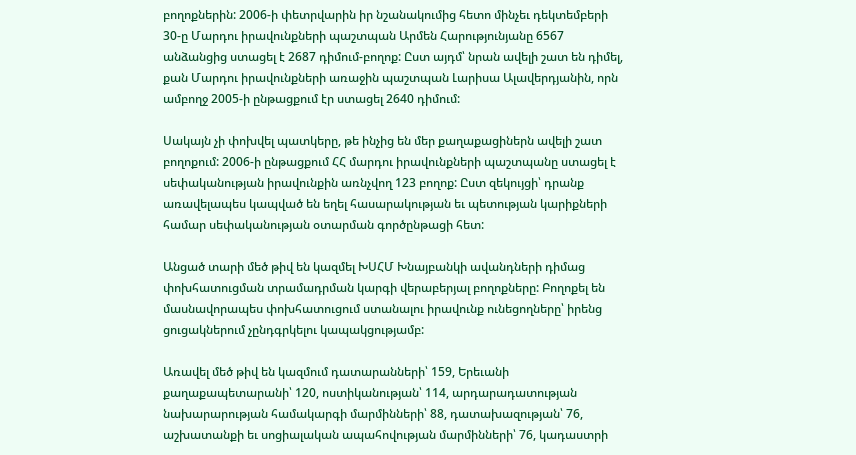բողոքներին: 2006-ի փետրվարին իր նշանակումից հետո մինչեւ դեկտեմբերի 30-ը Մարդու իրավունքների պաշտպան Արմեն Հարությունյանը 6567 անձանցից ստացել է 2687 դիմում-բողոք: Ըստ այդմ՝ նրան ավելի շատ են դիմել, քան Մարդու իրավունքների առաջին պաշտպան Լարիսա Ալավերդյանին, որն ամբողջ 2005-ի ընթացքում էր ստացել 2640 դիմում:

Սակայն չի փոխվել պատկերը, թե ինչից են մեր քաղաքացիներն ավելի շատ բողոքում: 2006-ի ընթացքում ՀՀ մարդու իրավունքների պաշտպանը ստացել է սեփականության իրավունքին առնչվող 123 բողոք: Ըստ զեկույցի՝ դրանք առավելապես կապված են եղել հասարակության եւ պետության կարիքների համար սեփականության օտարման գործընթացի հետ:

Անցած տարի մեծ թիվ են կազմել ԽՍՀՄ Խնայբանկի ավանդների դիմաց փոխհատուցման տրամադրման կարգի վերաբերյալ բողոքները: Բողոքել են մասնավորապես փոխհատուցում ստանալու իրավունք ունեցողները՝ իրենց ցուցակներում չընդգրկելու կապակցությամբ:

Առավել մեծ թիվ են կազմում դատարանների՝ 159, Երեւանի քաղաքապետարանի՝ 120, ոստիկանության՝ 114, արդարադատության նախարարության համակարգի մարմինների՝ 88, դատախազության՝ 76, աշխատանքի եւ սոցիալական ապահովության մարմինների՝ 76, կադաստրի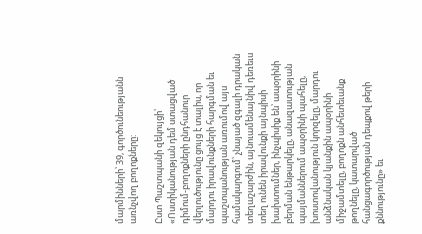մարմինների՝ 39, գործունեությանն առնչվող բողոքները:

Ըստ Պաշտպանի զեկույցի՝ «Ոստիկանության դեմ ստացված դիմում-բողոքների ընդհանուր վերլուծությունը ցույց է տալիս, որ մարդու իրավունքների հարգման եւ պաշտպանության առումով այս համակարգում՝ չնայած զգալի դրական տեղաշարժին, այնուամենայնիվ դեռեւս տեղ ունեն իրավունքի այնպիսի խախտումներ, ինչպիսիք են՝ ապօրինի բերման ենթարկելը, անազատության պայմաններում ապօրինի պահելը, խոստովանություն կորզելը, մարդու անձնական կյանքին ապօրինի միջամտելը, բողոքն անհետեւանք թողնելը, կատարված հանցագործության դեպքով թերի քննությունը» եւ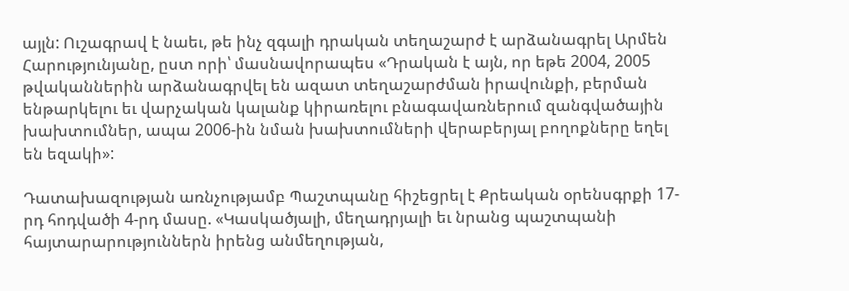այլն: Ուշագրավ է նաեւ, թե ինչ զգալի դրական տեղաշարժ է արձանագրել Արմեն Հարությունյանը, ըստ որի՝ մասնավորապես «Դրական է այն, որ եթե 2004, 2005 թվականներին արձանագրվել են ազատ տեղաշարժման իրավունքի, բերման ենթարկելու եւ վարչական կալանք կիրառելու բնագավառներում զանգվածային խախտումներ, ապա 2006-ին նման խախտումների վերաբերյալ բողոքները եղել են եզակի»:

Դատախազության առնչությամբ Պաշտպանը հիշեցրել է Քրեական օրենսգրքի 17-րդ հոդվածի 4-րդ մասը. «Կասկածյալի, մեղադրյալի եւ նրանց պաշտպանի հայտարարություններն իրենց անմեղության,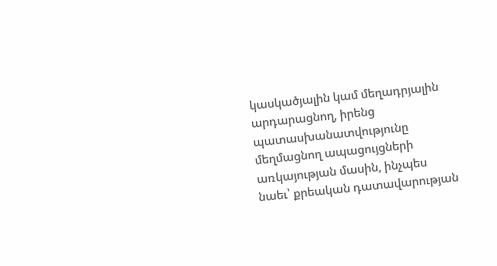կասկածյալին կամ մեղադրյալին արդարացնող, իրենց պատասխանատվությունը մեղմացնող ապացույցների առկայության մասին, ինչպես նաեւ՝ քրեական դատավարության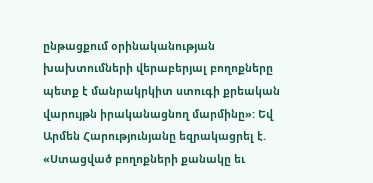ընթացքում օրինականության խախտումների վերաբերյալ բողոքները պետք է մանրակրկիտ ստուգի քրեական վարույթն իրականացնող մարմինը»: Եվ Արմեն Հարությունյանը եզրակացրել է. «Ստացված բողոքների քանակը եւ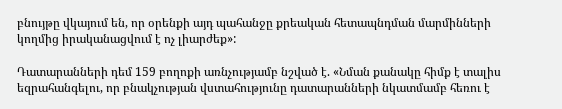բնույթը վկայում են, որ օրենքի այդ պահանջը քրեական հետապնդման մարմինների կողմից իրականացվում է ոչ լիարժեք»:

Դատարանների դեմ 159 բողոքի առնչությամբ նշված է. «Նման քանակը հիմք է տալիս եզրահանգելու, որ բնակչության վստահությունը դատարանների նկատմամբ հեռու է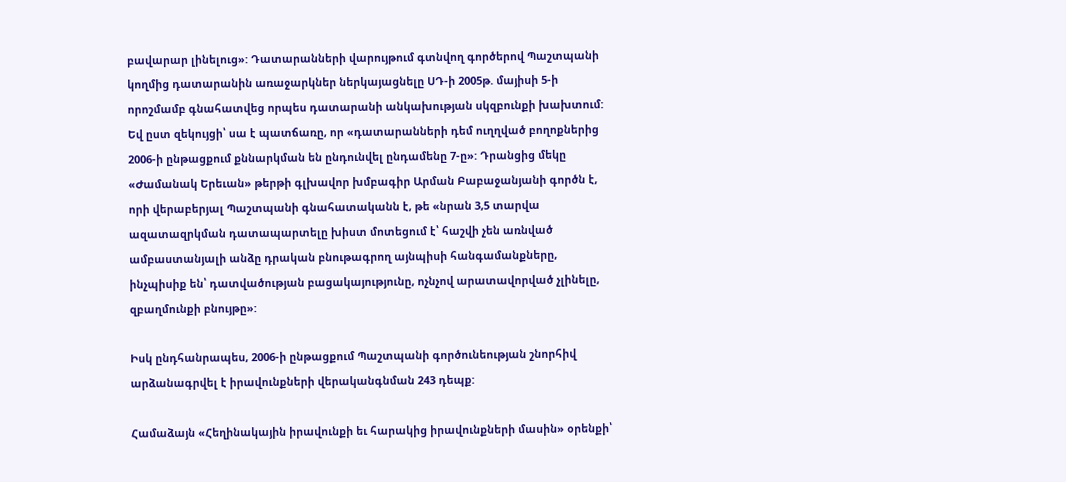բավարար լինելուց»: Դատարանների վարույթում գտնվող գործերով Պաշտպանի կողմից դատարանին առաջարկներ ներկայացնելը ՍԴ-ի 2005թ. մայիսի 5-ի որոշմամբ գնահատվեց որպես դատարանի անկախության սկզբունքի խախտում: Եվ ըստ զեկույցի՝ սա է պատճառը, որ «դատարանների դեմ ուղղված բողոքներից 2006-ի ընթացքում քննարկման են ընդունվել ընդամենը 7-ը»: Դրանցից մեկը «Ժամանակ Երեւան» թերթի գլխավոր խմբագիր Արման Բաբաջանյանի գործն է, որի վերաբերյալ Պաշտպանի գնահատականն է, թե «նրան 3,5 տարվա ազատազրկման դատապարտելը խիստ մոտեցում է՝ հաշվի չեն առնված ամբաստանյալի անձը դրական բնութագրող այնպիսի հանգամանքները, ինչպիսիք են՝ դատվածության բացակայությունը, ոչնչով արատավորված չլինելը, զբաղմունքի բնույթը»:

Իսկ ընդհանրապես, 2006-ի ընթացքում Պաշտպանի գործունեության շնորհիվ արձանագրվել է իրավունքների վերականգնման 243 դեպք:

Համաձայն «Հեղինակային իրավունքի եւ հարակից իրավունքների մասին» օրենքի՝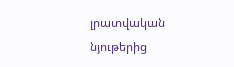լրատվական նյութերից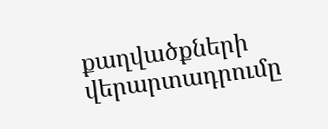քաղվածքների վերարտադրումը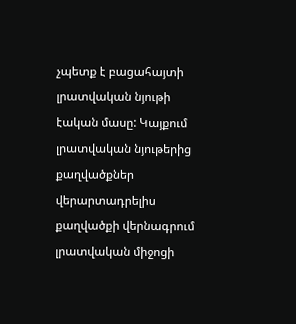չպետք է բացահայտի լրատվական նյութի էական մասը: Կայքում լրատվական նյութերից քաղվածքներ վերարտադրելիս քաղվածքի վերնագրում լրատվական միջոցի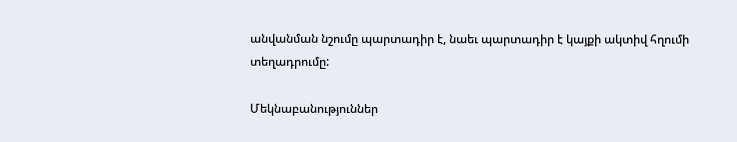անվանման նշումը պարտադիր է, նաեւ պարտադիր է կայքի ակտիվ հղումի տեղադրումը:

Մեկնաբանություններ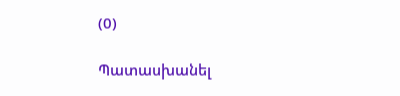(0)

Պատասխանել